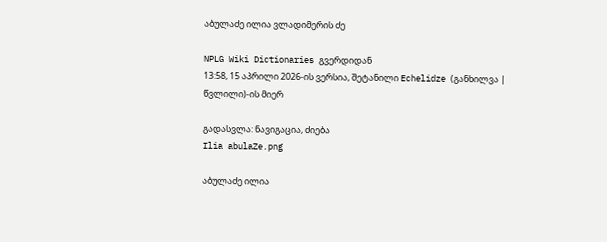აბულაძე ილია ვლადიმერის ძე

NPLG Wiki Dictionaries გვერდიდან
13:58, 15 აპრილი 2026-ის ვერსია, შეტანილი Echelidze (განხილვა | წვლილი)-ის მიერ

გადასვლა: ნავიგაცია, ძიება
Ilia abulaZe.png

აბულაძე ილია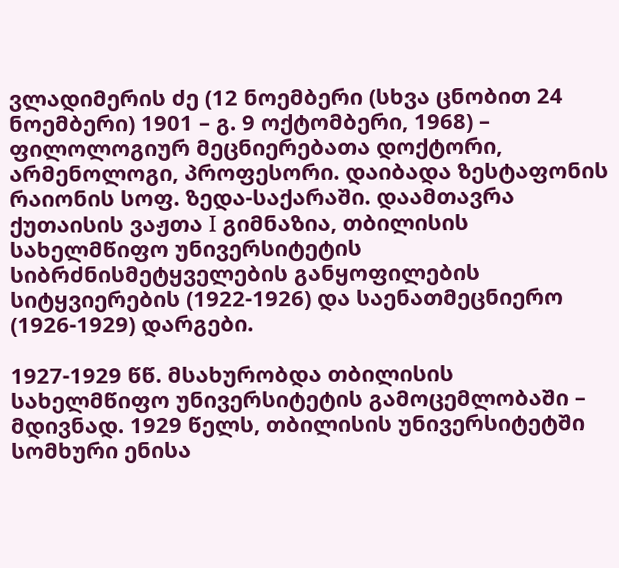ვლადიმერის ძე (12 ნოემბერი (სხვა ცნობით 24 ნოემბერი) 1901 – გ. 9 ოქტომბერი, 1968) – ფილოლოგიურ მეცნიერებათა დოქტორი, არმენოლოგი, პროფესორი. დაიბადა ზესტაფონის რაიონის სოფ. ზედა-საქარაში. დაამთავრა ქუთაისის ვაჟთა I გიმნაზია, თბილისის სახელმწიფო უნივერსიტეტის სიბრძნისმეტყველების განყოფილების სიტყვიერების (1922-1926) და საენათმეცნიერო (1926-1929) დარგები.

1927-1929 წწ. მსახურობდა თბილისის სახელმწიფო უნივერსიტეტის გამოცემლობაში – მდივნად. 1929 წელს, თბილისის უნივერსიტეტში სომხური ენისა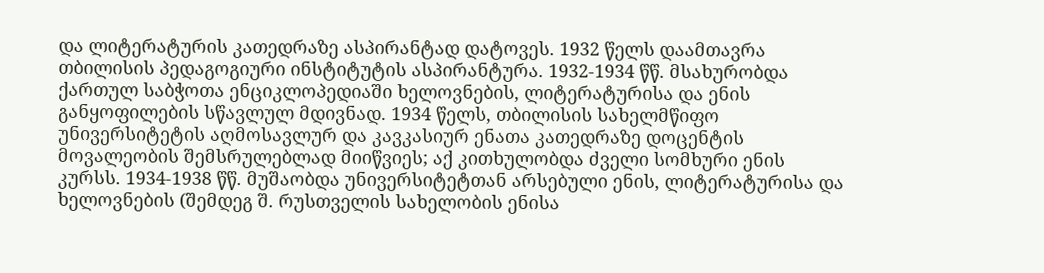და ლიტერატურის კათედრაზე ასპირანტად დატოვეს. 1932 წელს დაამთავრა თბილისის პედაგოგიური ინსტიტუტის ასპირანტურა. 1932-1934 წწ. მსახურობდა ქართულ საბჭოთა ენციკლოპედიაში ხელოვნების, ლიტერატურისა და ენის განყოფილების სწავლულ მდივნად. 1934 წელს, თბილისის სახელმწიფო უნივერსიტეტის აღმოსავლურ და კავკასიურ ენათა კათედრაზე დოცენტის მოვალეობის შემსრულებლად მიიწვიეს; აქ კითხულობდა ძველი სომხური ენის კურსს. 1934-1938 წწ. მუშაობდა უნივერსიტეტთან არსებული ენის, ლიტერატურისა და ხელოვნების (შემდეგ შ. რუსთველის სახელობის ენისა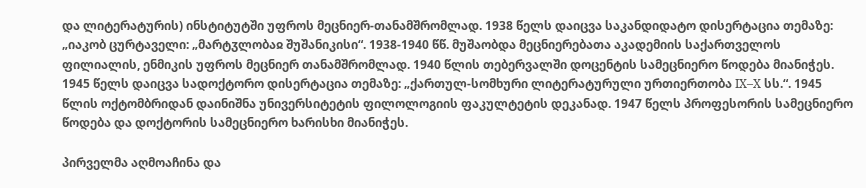და ლიტერატურის) ინსტიტუტში უფროს მეცნიერ-თანამშრომლად. 1938 წელს დაიცვა საკანდიდატო დისერტაცია თემაზე: „იაკობ ცურტაველი: „მარტჳლობაჲ შუშანიკისი“. 1938-1940 წწ. მუშაობდა მეცნიერებათა აკადემიის საქართველოს ფილიალის, ენმიკის უფროს მეცნიერ თანამშრომლად. 1940 წლის თებერვალში დოცენტის სამეცნიერო წოდება მიანიჭეს. 1945 წელს დაიცვა სადოქტორო დისერტაცია თემაზე: „ქართულ-სომხური ლიტერატურული ურთიერთობა IX–X სს.“. 1945 წლის ოქტომბრიდან დაინიშნა უნივერსიტეტის ფილოლოგიის ფაკულტეტის დეკანად. 1947 წელს პროფესორის სამეცნიერო წოდება და დოქტორის სამეცნიერო ხარისხი მიანიჭეს.

პირველმა აღმოაჩინა და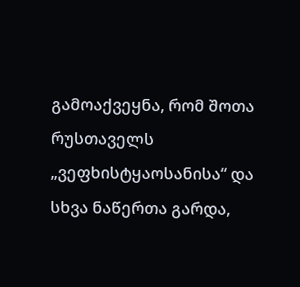გამოაქვეყნა, რომ შოთა რუსთაველს „ვეფხისტყაოსანისა“ და სხვა ნაწერთა გარდა,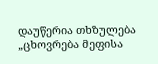დაუწერია თხზულება „ცხოვრება მეფისა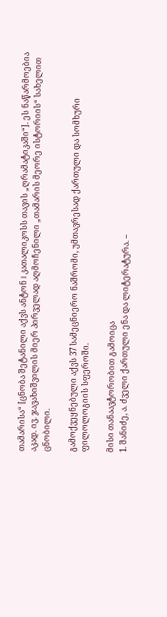თამარისა“ [ცნობა შეტანილი აქვს ანტონ I კათალიკოსს თავის „ღრამატიკაში“]. ეს ნაწარმოებია აკად. ივ. ჯავახიშვილის მიერ პირველად აღმოჩენილი „თამარის მეორე ისტორიის“ სახელით ცნობილი.

გამოქვეყნებული აქვს 37 სამეცნიერო ნაშრომი, უმთავრესად ქართული და სომხური ფილოლოგიის სფეროში.

მისი თანაავტორობით გამოიცა
1. შანიძე, ა. ძველი ქართული ენა და ლიტერატურა. –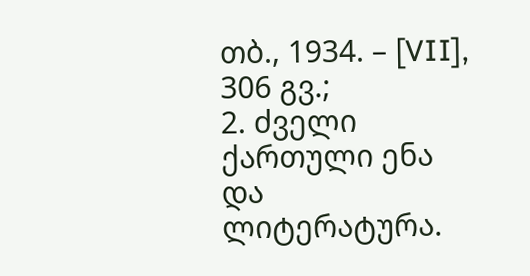თბ., 1934. – [VII], 306 გვ.;
2. ძველი ქართული ენა და ლიტერატურა.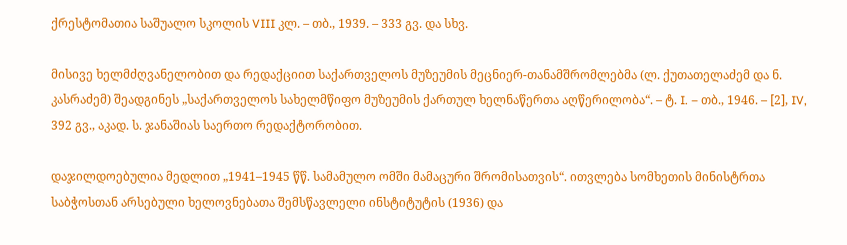ქრესტომათია საშუალო სკოლის VIII კლ. – თბ., 1939. – 333 გვ. და სხვ.

მისივე ხელმძღვანელობით და რედაქციით საქართველოს მუზეუმის მეცნიერ-თანამშრომლებმა (ლ. ქუთათელაძემ და ნ. კასრაძემ) შეადგინეს „საქართველოს სახელმწიფო მუზეუმის ქართულ ხელნაწერთა აღწერილობა“. – ტ. I. – თბ., 1946. – [2], IV, 392 გვ., აკად. ს. ჯანაშიას საერთო რედაქტორობით.

დაჯილდოებულია მედლით „1941–1945 წწ. სამამულო ომში მამაცური შრომისათვის“. ითვლება სომხეთის მინისტრთა საბჭოსთან არსებული ხელოვნებათა შემსწავლელი ინსტიტუტის (1936) და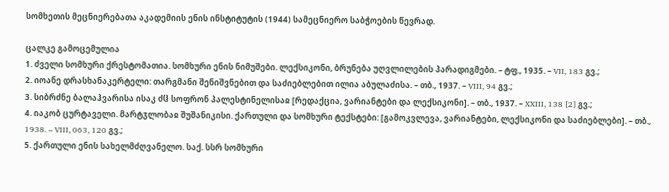სომხეთის მეცნიერებათა აკადემიის ენის ინსტიტუტის (1944) სამეცნიერო საბჭოების წევრად.

ცალკე გამოცემულია
1. ძველი სომხური ქრესტომათია. სომხური ენის ნიმუშები. ლექსიკონი, ბრუნება უღვლილების პარადიგმები. – ტფ., 1935. – VII, 183 გვ.;
2. იოანე დრასხანაკერტელი: თარგმანი შენიშვნებით და საძიებლებით ილია აბულაძისა. – თბ., 1937. – VIII, 94 გვ.;
3. სიბრძნე ბალაჰვარისა ისაკ ძჱ სოფრონ პალესტინელისაჲ [რედაქცია, ვარიანტები და ლექსიკონი]. – თბ., 1937. – XXIII, 138 [2] გვ.;
4. იაკობ ცურტაველი. მარტჳლობაჲ შუშანიკისი. ქართული და სომხური ტექსტები: [გამოკვლევა, ვარიანტები, ლექსიკონი და საძიებლები]. – თბ., 1938. – VIII, 063, 120 გვ.;
5. ქართული ენის სახელმძღვანელო. საქ. სსრ სომხური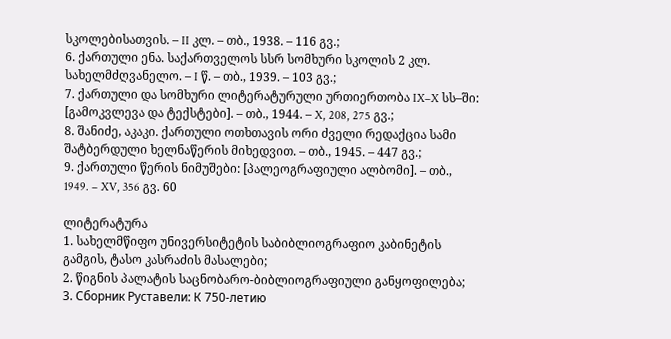სკოლებისათვის. – II კლ. – თბ., 1938. – 116 გვ.;
6. ქართული ენა. საქართველოს სსრ სომხური სკოლის 2 კლ. სახელმძღვანელო. – I წ. – თბ., 1939. – 103 გვ.;
7. ქართული და სომხური ლიტერატურული ურთიერთობა IX–X სს–ში: [გამოკვლევა და ტექსტები]. – თბ., 1944. – X, 208, 275 გვ.;
8. შანიძე, აკაკი. ქართული ოთხთავის ორი ძველი რედაქცია სამი შატბერდული ხელნაწერის მიხედვით. – თბ., 1945. – 447 გვ.;
9. ქართული წერის ნიმუშები: [პალეოგრაფიული ალბომი]. – თბ., 1949. – XV, 356 გვ. 60

ლიტერატურა
1. სახელმწიფო უნივერსიტეტის საბიბლიოგრაფიო კაბინეტის გამგის, ტასო კასრაძის მასალები;
2. წიგნის პალატის საცნობარო-ბიბლიოგრაფიული განყოფილება;
3. Сборник Руставели: К 750-летию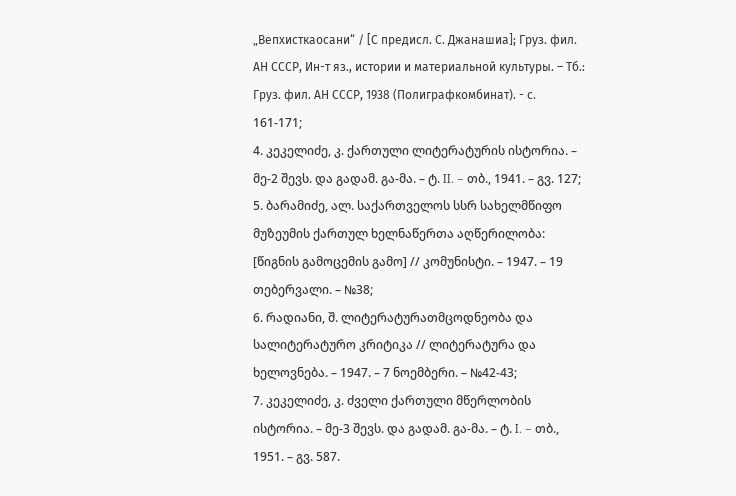„Вепхисткаосани“ / [С предисл. С. Джанашиа]; Груз. фил. АН СССР, Ин-т яз., истории и материальной культуры. – Тб.: Груз. фил. АН СССР, 1938 (Полиграфкомбинат). - с. 161-171;
4. კეკელიძე, კ. ქართული ლიტერატურის ისტორია. – მე-2 შევს. და გადამ. გა-მა. – ტ. II. – თბ., 1941. – გვ. 127;
5. ბარამიძე, ალ. საქართველოს სსრ სახელმწიფო მუზეუმის ქართულ ხელნაწერთა აღწერილობა: [წიგნის გამოცემის გამო] // კომუნისტი. – 1947. – 19 თებერვალი. – №38;
6. რადიანი, შ. ლიტერატურათმცოდნეობა და სალიტერატურო კრიტიკა // ლიტერატურა და ხელოვნება. – 1947. – 7 ნოემბერი. – №42-43;
7. კეკელიძე, კ. ძველი ქართული მწერლობის ისტორია. – მე-3 შევს. და გადამ. გა-მა. – ტ. I. – თბ., 1951. – გვ. 587.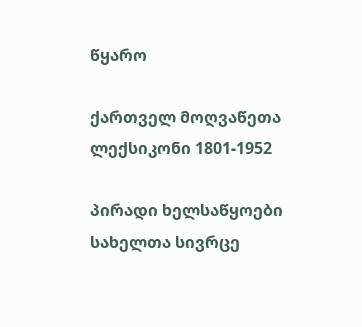წყარო

ქართველ მოღვაწეთა ლექსიკონი 1801-1952

პირადი ხელსაწყოები
სახელთა სივრცე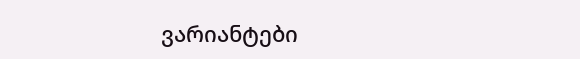ვარიანტები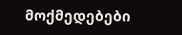მოქმედებები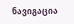ნავიგაცია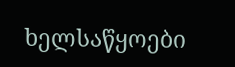ხელსაწყოები